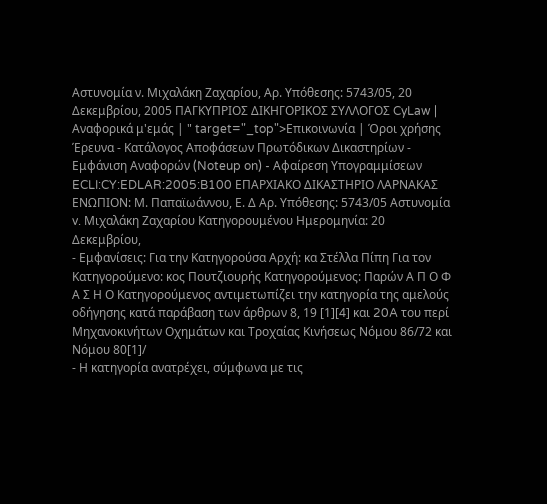Αστυνομία ν. Mιχαλάκη Ζαχαρίου, Αρ. Υπόθεσης: 5743/05, 20 Δεκεμβρίου, 2005 ΠΑΓΚΥΠΡΙΟΣ ΔΙΚΗΓΟΡΙΚΟΣ ΣΥΛΛΟΓΟΣ CyLaw | Αναφορικά μ'εμάς | " target="_top">Επικοινωνία | Όροι χρήσης Έρευνα - Κατάλογος Αποφάσεων Πρωτόδικων Δικαστηρίων - Εμφάνιση Αναφορών (Noteup on) - Αφαίρεση Υπογραμμίσεων ECLI:CY:EDLAR:2005:B100 ΕΠΑΡΧΙΑΚΟ ΔΙΚΑΣΤΗΡΙΟ ΛΑΡΝΑΚΑΣ ΕΝΩΠΙΟΝ: Μ. Παπαϊωάννου, Ε. Δ Αρ. Υπόθεσης: 5743/05 Αστυνομία v. Mιχαλάκη Ζαχαρίου Κατηγορουμένου Ημερομηνία: 20 Δεκεμβρίου,
- Εμφανίσεις: Για την Κατηγορούσα Αρχή: κα Στέλλα Πίπη Για τον Κατηγορούμενο: κος Πουτζιουρής Κατηγορούμενος: Παρών Α Π Ο Φ Α Σ Η Ο Κατηγορούμενος αντιμετωπίζει την κατηγορία της αμελούς οδήγησης κατά παράβαση των άρθρων 8, 19 [1][4] και 20A του περί Μηχανοκινήτων Οχημάτων και Τροχαίας Κινήσεως Νόμου 86/72 και Νόμου 80[1]/
- Η κατηγορία ανατρέχει, σύμφωνα με τις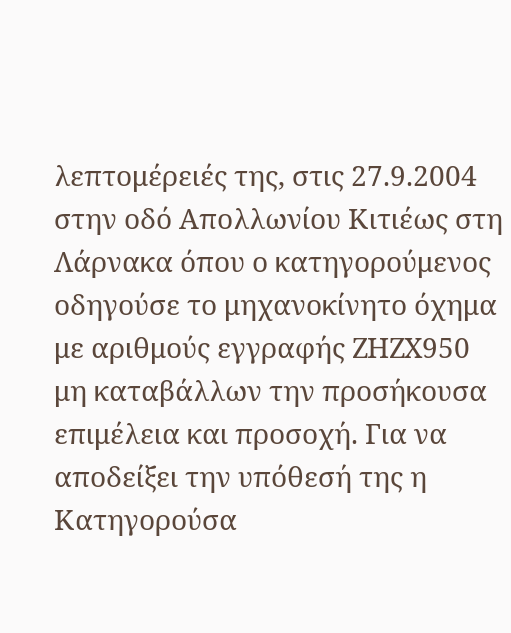λεπτομέρειές της, στις 27.9.2004 στην οδό Απολλωνίου Κιτιέως στη Λάρνακα όπου ο κατηγορούμενος οδηγούσε το μηχανοκίνητο όχημα με αριθμούς εγγραφής ΖΗΖΧ950 μη καταβάλλων την προσήκουσα επιμέλεια και προσοχή. Για να αποδείξει την υπόθεσή της η Κατηγορούσα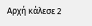Αρχή κάλεσε 2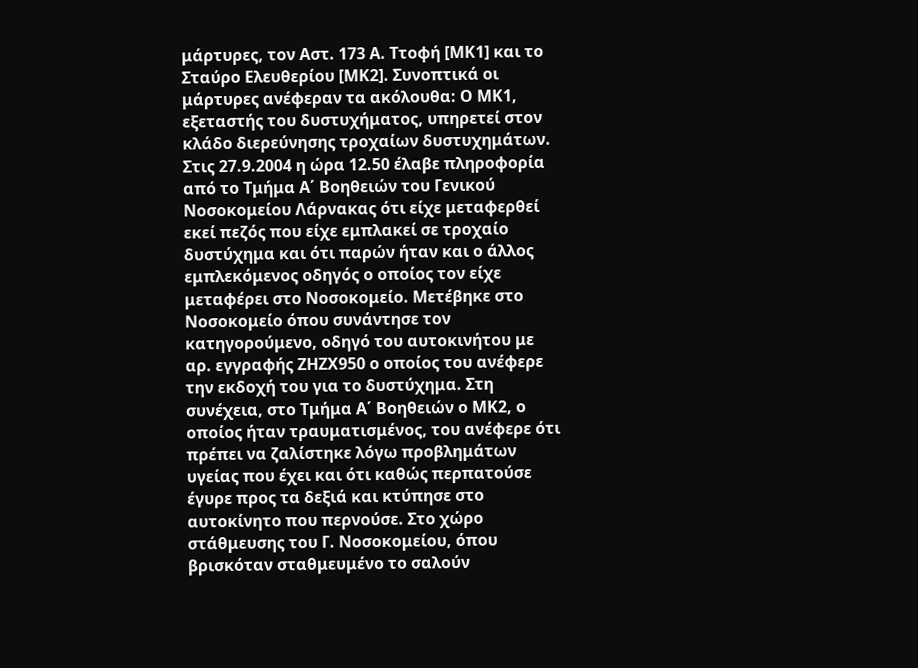μάρτυρες, τον Αστ. 173 Α. Ττοφή [ΜΚ1] και το Σταύρο Ελευθερίου [ΜΚ2]. Συνοπτικά οι μάρτυρες ανέφεραν τα ακόλουθα: Ο ΜΚ1, εξεταστής του δυστυχήματος, υπηρετεί στον κλάδο διερεύνησης τροχαίων δυστυχημάτων. Στις 27.9.2004 η ώρα 12.50 έλαβε πληροφορία από το Τμήμα Α΄ Βοηθειών του Γενικού Νοσοκομείου Λάρνακας ότι είχε μεταφερθεί εκεί πεζός που είχε εμπλακεί σε τροχαίο δυστύχημα και ότι παρών ήταν και ο άλλος εμπλεκόμενος οδηγός ο οποίος τον είχε μεταφέρει στο Νοσοκομείο. Μετέβηκε στο Νοσοκομείο όπου συνάντησε τον κατηγορούμενο, οδηγό του αυτοκινήτου με αρ. εγγραφής ΖΗΖΧ950 ο οποίος του ανέφερε την εκδοχή του για το δυστύχημα. Στη συνέχεια, στο Τμήμα Α΄ Βοηθειών ο ΜΚ2, ο οποίος ήταν τραυματισμένος, του ανέφερε ότι πρέπει να ζαλίστηκε λόγω προβλημάτων υγείας που έχει και ότι καθώς περπατούσε έγυρε προς τα δεξιά και κτύπησε στο αυτοκίνητο που περνούσε. Στο χώρο στάθμευσης του Γ. Νοσοκομείου, όπου βρισκόταν σταθμευμένο το σαλούν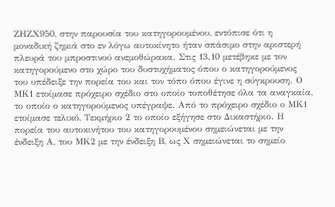ΖΗΖΧ950, στην παρουσία του κατηγορουμένου, εντόπισε ότι η μοναδική ζημιά στο εν λόγω αυτοκίνητο ήταν σπάσιμο στην αριστερή πλευρά του μπροστινού ανεμοθώρακα. Στις 13.10 μετέβηκε με τον κατηγορούμενο στο χώρο του δυστυχήματος όπου ο κατηγορούμενος του υπέδειξε την πορεία του και τον τόπο όπου έγινε η σύγκρουση. Ο ΜΚ1 ετοίμασε πρόχειρο σχέδιο στο οποίο τοποθέτησε όλα τα αναγκαία, το οποίο ο κατηγορούμενος υπέγραψε. Από το πρόχειρο σχέδιο ο ΜΚ1 ετοίμασε τελικό, Τεκμήριο 2 το οποίο εξήγησε στο Δικαστήριο. Η πορεία του αυτοκινήτου του κατηγορουμένου σημειώνεται με την ένδειξη Α, του ΜΚ2 με την ένδειξη Β, ως Χ σημειώνεται το σημείο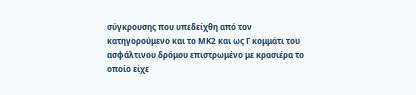σύγκρουσης που υπεδείχθη από τον κατηγορούμενο και το ΜΚ2 και ως Γ κομμάτι του ασφάλτινου δρόμου επιστρωμένο με κρασιέρα το οποίο είχε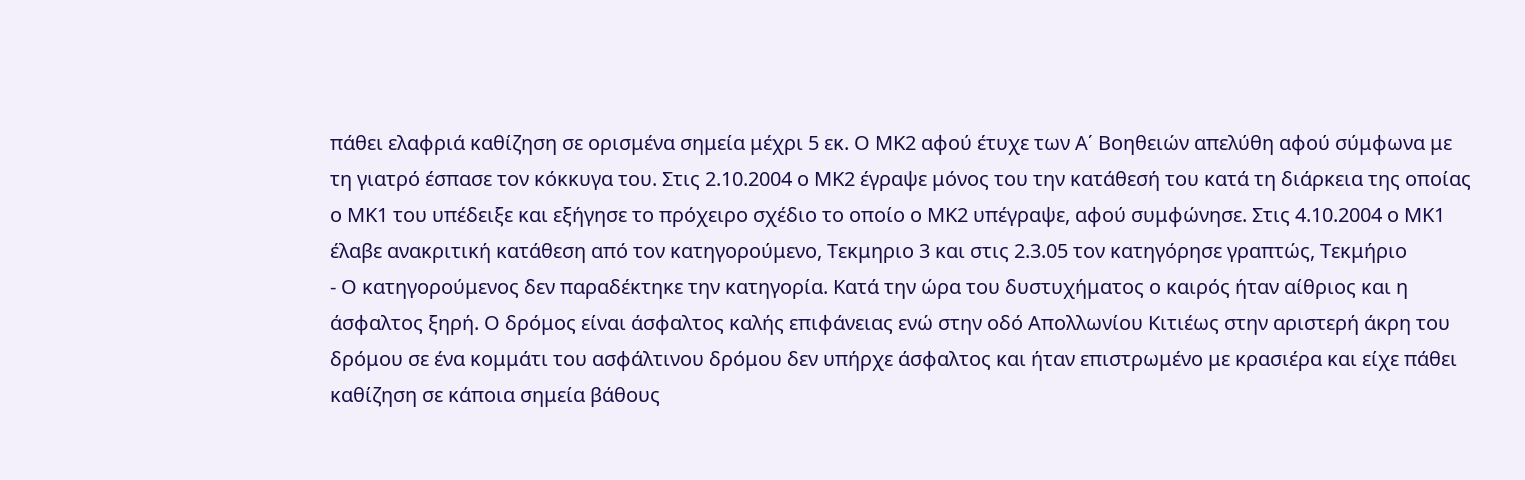πάθει ελαφριά καθίζηση σε ορισμένα σημεία μέχρι 5 εκ. Ο ΜΚ2 αφού έτυχε των Α΄ Βοηθειών απελύθη αφού σύμφωνα με τη γιατρό έσπασε τον κόκκυγα του. Στις 2.10.2004 ο ΜΚ2 έγραψε μόνος του την κατάθεσή του κατά τη διάρκεια της οποίας ο ΜΚ1 του υπέδειξε και εξήγησε το πρόχειρο σχέδιο το οποίο ο ΜΚ2 υπέγραψε, αφού συμφώνησε. Στις 4.10.2004 ο ΜΚ1 έλαβε ανακριτική κατάθεση από τον κατηγορούμενο, Τεκμηριο 3 και στις 2.3.05 τον κατηγόρησε γραπτώς, Τεκμήριο
- Ο κατηγορούμενος δεν παραδέκτηκε την κατηγορία. Κατά την ώρα του δυστυχήματος ο καιρός ήταν αίθριος και η άσφαλτος ξηρή. Ο δρόμος είναι άσφαλτος καλής επιφάνειας ενώ στην οδό Απολλωνίου Κιτιέως στην αριστερή άκρη του δρόμου σε ένα κομμάτι του ασφάλτινου δρόμου δεν υπήρχε άσφαλτος και ήταν επιστρωμένο με κρασιέρα και είχε πάθει καθίζηση σε κάποια σημεία βάθους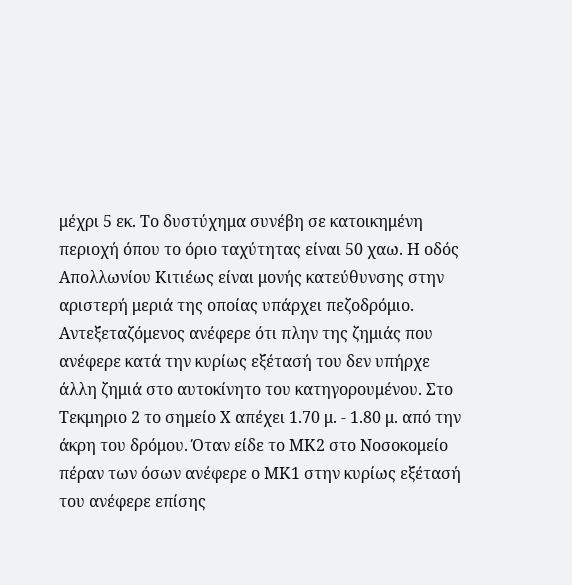μέχρι 5 εκ. Το δυστύχημα συνέβη σε κατοικημένη περιοχή όπου το όριο ταχύτητας είναι 50 χαω. Η οδός Απολλωνίου Κιτιέως είναι μονής κατεύθυνσης στην αριστερή μεριά της οποίας υπάρχει πεζοδρόμιο. Αντεξεταζόμενος ανέφερε ότι πλην της ζημιάς που ανέφερε κατά την κυρίως εξέτασή του δεν υπήρχε άλλη ζημιά στο αυτοκίνητο του κατηγορουμένου. Στο Τεκμηριο 2 το σημείο Χ απέχει 1.70 μ. - 1.80 μ. από την άκρη του δρόμου. Όταν είδε το ΜΚ2 στο Νοσοκομείο πέραν των όσων ανέφερε ο ΜΚ1 στην κυρίως εξέτασή του ανέφερε επίσης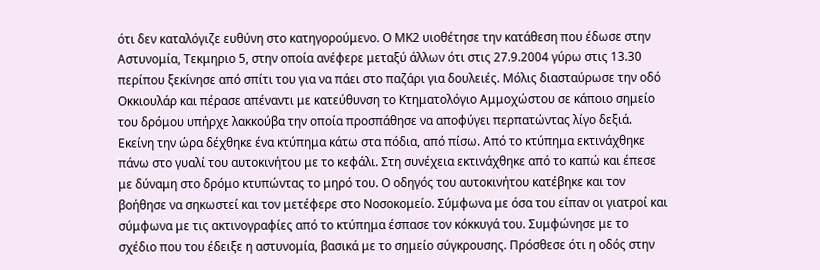ότι δεν καταλόγιζε ευθύνη στο κατηγορούμενο. Ο ΜΚ2 υιοθέτησε την κατάθεση που έδωσε στην Αστυνομία, Τεκμηριο 5, στην οποία ανέφερε μεταξύ άλλων ότι στις 27.9.2004 γύρω στις 13.30 περίπου ξεκίνησε από σπίτι του για να πάει στο παζάρι για δουλειές. Μόλις διασταύρωσε την οδό Οκκιουλάρ και πέρασε απέναντι με κατεύθυνση το Κτηματολόγιο Αμμοχώστου σε κάποιο σημείο του δρόμου υπήρχε λακκούβα την οποία προσπάθησε να αποφύγει περπατώντας λίγο δεξιά. Εκείνη την ώρα δέχθηκε ένα κτύπημα κάτω στα πόδια, από πίσω. Από το κτύπημα εκτινάχθηκε πάνω στο γυαλί του αυτοκινήτου με το κεφάλι. Στη συνέχεια εκτινάχθηκε από το καπώ και έπεσε με δύναμη στο δρόμο κτυπώντας το μηρό του. Ο οδηγός του αυτοκινήτου κατέβηκε και τον βοήθησε να σηκωστεί και τον μετέφερε στο Νοσοκομείο. Σύμφωνα με όσα του είπαν οι γιατροί και σύμφωνα με τις ακτινογραφίες από το κτύπημα έσπασε τον κόκκυγά του. Συμφώνησε με το σχέδιο που του έδειξε η αστυνομία, βασικά με το σημείο σύγκρουσης. Πρόσθεσε ότι η οδός στην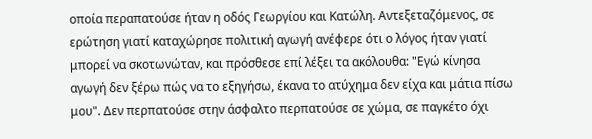οποία περαπατούσε ήταν η οδός Γεωργίου και Κατώλη. Αντεξεταζόμενος, σε ερώτηση γιατί καταχώρησε πολιτική αγωγή ανέφερε ότι ο λόγος ήταν γιατί μπορεί να σκοτωνώταν, και πρόσθεσε επί λέξει τα ακόλουθα: "Εγώ κίνησα αγωγή δεν ξέρω πώς να το εξηγήσω, έκανα το ατύχημα δεν είχα και μάτια πίσω μου". Δεν περπατούσε στην άσφαλτο περπατούσε σε χώμα, σε παγκέτο όχι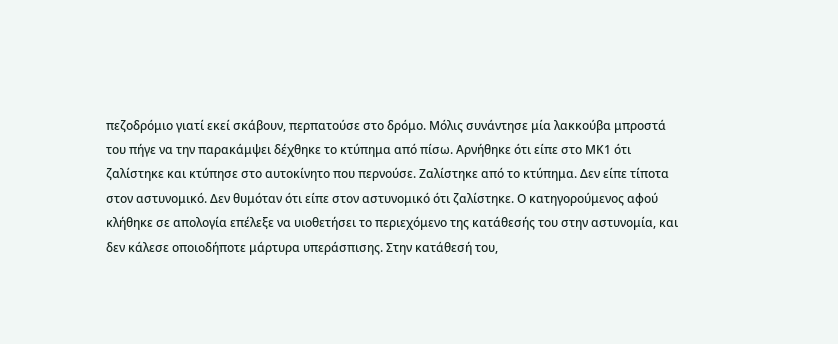πεζοδρόμιο γιατί εκεί σκάβουν, περπατούσε στο δρόμο. Μόλις συνάντησε μία λακκούβα μπροστά του πήγε να την παρακάμψει δέχθηκε το κτύπημα από πίσω. Αρνήθηκε ότι είπε στο ΜΚ1 ότι ζαλίστηκε και κτύπησε στο αυτοκίνητο που περνούσε. Ζαλίστηκε από το κτύπημα. Δεν είπε τίποτα στον αστυνομικό. Δεν θυμόταν ότι είπε στον αστυνομικό ότι ζαλίστηκε. Ο κατηγορούμενος αφού κλήθηκε σε απολογία επέλεξε να υιοθετήσει το περιεχόμενο της κατάθεσής του στην αστυνομία, και δεν κάλεσε οποιοδήποτε μάρτυρα υπεράσπισης. Στην κατάθεσή του,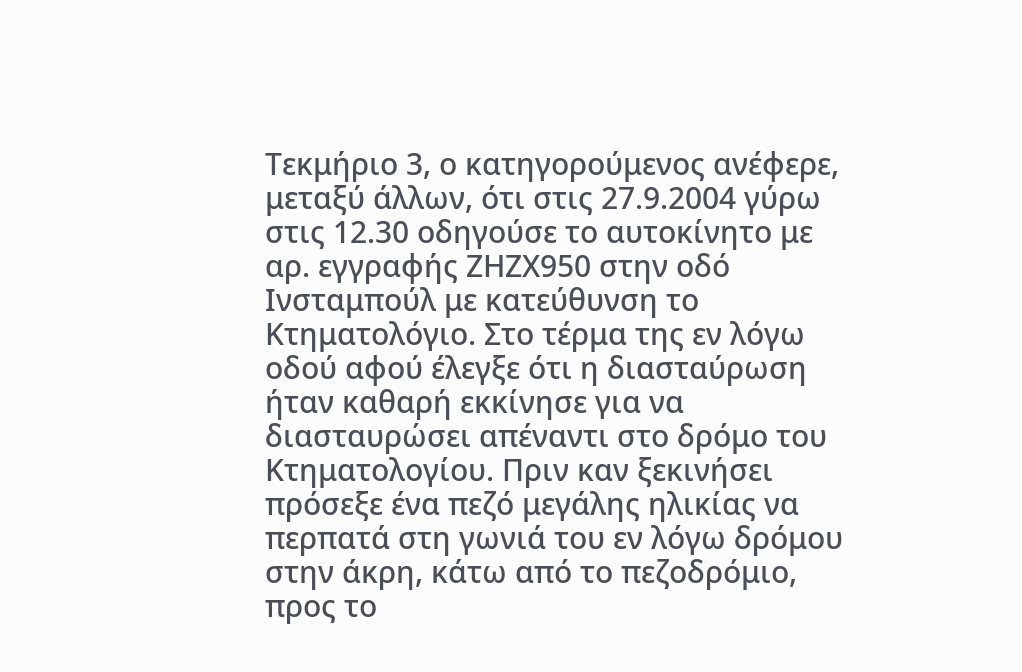Τεκμήριο 3, ο κατηγορούμενος ανέφερε, μεταξύ άλλων, ότι στις 27.9.2004 γύρω στις 12.30 οδηγούσε το αυτοκίνητο με αρ. εγγραφής ΖΗΖΧ950 στην οδό Ινσταμπούλ με κατεύθυνση το Κτηματολόγιο. Στο τέρμα της εν λόγω οδού αφού έλεγξε ότι η διασταύρωση ήταν καθαρή εκκίνησε για να διασταυρώσει απέναντι στο δρόμο του Κτηματολογίου. Πριν καν ξεκινήσει πρόσεξε ένα πεζό μεγάλης ηλικίας να περπατά στη γωνιά του εν λόγω δρόμου στην άκρη, κάτω από το πεζοδρόμιο, προς το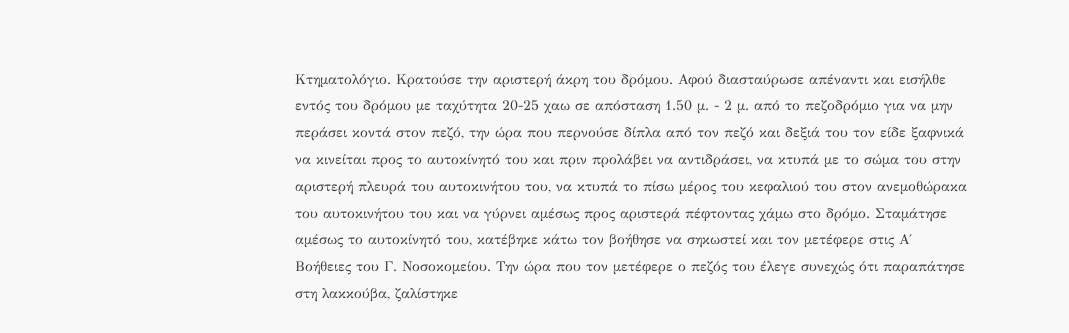Κτηματολόγιο. Κρατούσε την αριστερή άκρη του δρόμου. Αφού διασταύρωσε απέναντι και εισήλθε εντός του δρόμου με ταχύτητα 20-25 χαω σε απόσταση 1.50 μ. - 2 μ. από το πεζοδρόμιο για να μην περάσει κοντά στον πεζό, την ώρα που περνούσε δίπλα από τον πεζό και δεξιά του τον είδε ξαφνικά να κινείται προς το αυτοκίνητό του και πριν προλάβει να αντιδράσει, να κτυπά με το σώμα του στην αριστερή πλευρά του αυτοκινήτου του, να κτυπά το πίσω μέρος του κεφαλιού του στον ανεμοθώρακα του αυτοκινήτου του και να γύρνει αμέσως προς αριστερά πέφτοντας χάμω στο δρόμο. Σταμάτησε αμέσως το αυτοκίνητό του, κατέβηκε κάτω τον βοήθησε να σηκωστεί και τον μετέφερε στις Α΄ Βοήθειες του Γ. Νοσοκομείου. Την ώρα που τον μετέφερε ο πεζός του έλεγε συνεχώς ότι παραπάτησε στη λακκούβα, ζαλίστηκε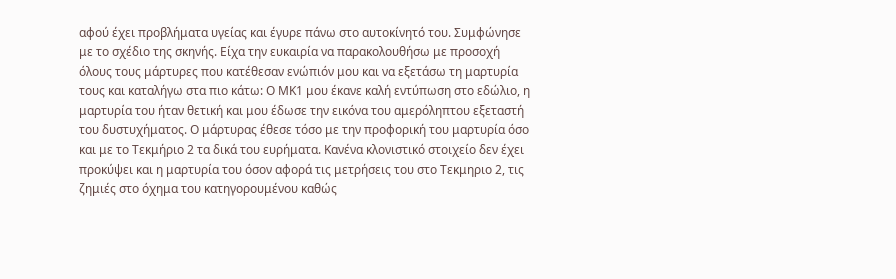αφού έχει προβλήματα υγείας και έγυρε πάνω στο αυτοκίνητό του. Συμφώνησε με το σχέδιο της σκηνής. Είχα την ευκαιρία να παρακολουθήσω με προσοχή όλους τους μάρτυρες που κατέθεσαν ενώπιόν μου και να εξετάσω τη μαρτυρία τους και καταλήγω στα πιο κάτω: Ο ΜΚ1 μου έκανε καλή εντύπωση στο εδώλιο, η μαρτυρία του ήταν θετική και μου έδωσε την εικόνα του αμερόληπτου εξεταστή του δυστυχήματος. Ο μάρτυρας έθεσε τόσο με την προφορική του μαρτυρία όσο και με το Τεκμήριο 2 τα δικά του ευρήματα. Κανένα κλονιστικό στοιχείο δεν έχει προκύψει και η μαρτυρία του όσον αφορά τις μετρήσεις του στο Τεκμηριο 2, τις ζημιές στο όχημα του κατηγορουμένου καθώς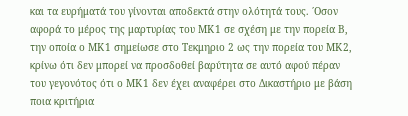και τα ευρήματά του γίνονται αποδεκτά στην ολότητά τους. ΄Οσον αφορά το μέρος της μαρτυρίας του ΜΚ1 σε σχέση με την πορεία Β, την οποία ο ΜΚ1 σημείωσε στο Τεκμηριο 2 ως την πορεία του ΜΚ2, κρίνω ότι δεν μπορεί να προσδοθεί βαρύτητα σε αυτό αφού πέραν του γεγονότος ότι ο ΜΚ1 δεν έχει αναφέρει στο Δικαστήριο με βάση ποια κριτήρια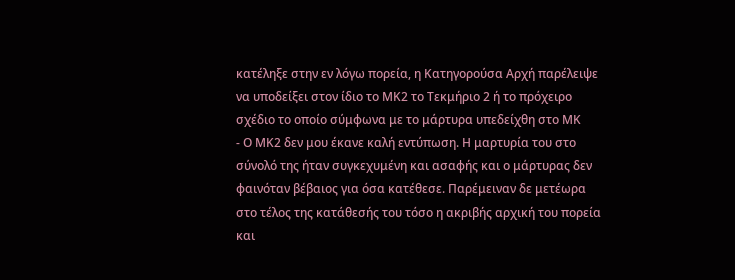κατέληξε στην εν λόγω πορεία, η Κατηγορούσα Αρχή παρέλειψε να υποδείξει στον ίδιο το ΜΚ2 το Τεκμήριο 2 ή το πρόχειρο σχέδιο το οποίο σύμφωνα με το μάρτυρα υπεδείχθη στο ΜΚ
- Ο ΜΚ2 δεν μου έκανε καλή εντύπωση. Η μαρτυρία του στο σύνολό της ήταν συγκεχυμένη και ασαφής και ο μάρτυρας δεν φαινόταν βέβαιος για όσα κατέθεσε. Παρέμειναν δε μετέωρα στο τέλος της κατάθεσής του τόσο η ακριβής αρχική του πορεία και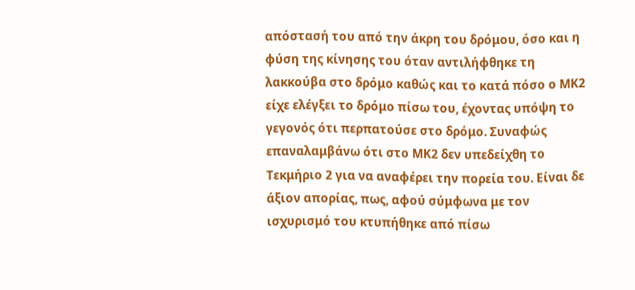απόστασή του από την άκρη του δρόμου, όσο και η φύση της κίνησης του όταν αντιλήφθηκε τη λακκούβα στο δρόμο καθώς και το κατά πόσο ο ΜΚ2 είχε ελέγξει το δρόμο πίσω του, έχοντας υπόψη το γεγονός ότι περπατούσε στο δρόμο. Συναφώς επαναλαμβάνω ότι στο ΜΚ2 δεν υπεδείχθη το Τεκμήριο 2 για να αναφέρει την πορεία του. Είναι δε άξιον απορίας, πως, αφού σύμφωνα με τον ισχυρισμό του κτυπήθηκε από πίσω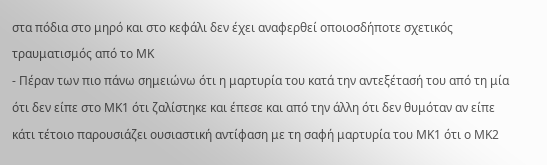στα πόδια στο μηρό και στο κεφάλι δεν έχει αναφερθεί οποιοσδήποτε σχετικός τραυματισμός από το ΜΚ
- Πέραν των πιο πάνω σημειώνω ότι η μαρτυρία του κατά την αντεξέτασή του από τη μία ότι δεν είπε στο ΜΚ1 ότι ζαλίστηκε και έπεσε και από την άλλη ότι δεν θυμόταν αν είπε κάτι τέτοιο παρουσιάζει ουσιαστική αντίφαση με τη σαφή μαρτυρία του ΜΚ1 ότι ο ΜΚ2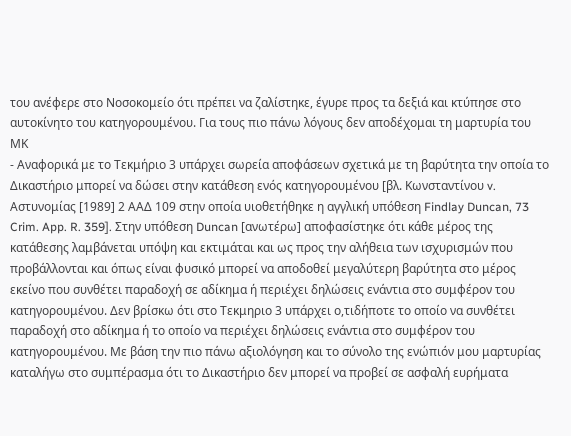του ανέφερε στο Νοσοκομείο ότι πρέπει να ζαλίστηκε, έγυρε προς τα δεξιά και κτύπησε στο αυτοκίνητο του κατηγορουμένου. Για τους πιο πάνω λόγους δεν αποδέχομαι τη μαρτυρία του ΜΚ
- Αναφορικά με το Τεκμήριο 3 υπάρχει σωρεία αποφάσεων σχετικά με τη βαρύτητα την οποία το Δικαστήριο μπορεί να δώσει στην κατάθεση ενός κατηγορουμένου [βλ. Κωνσταντίνου v. Αστυνομίας [1989] 2 ΑΑΔ 109 στην οποία υιοθετήθηκε η αγγλική υπόθεση Findlay Duncan, 73 Crim. App. R. 359]. Στην υπόθεση Duncan [ανωτέρω] αποφασίστηκε ότι κάθε μέρος της κατάθεσης λαμβάνεται υπόψη και εκτιμάται και ως προς την αλήθεια των ισχυρισμών που προβάλλονται και όπως είναι φυσικό μπορεί να αποδοθεί μεγαλύτερη βαρύτητα στο μέρος εκείνο που συνθέτει παραδοχή σε αδίκημα ή περιέχει δηλώσεις ενάντια στο συμφέρον του κατηγορουμένου. Δεν βρίσκω ότι στο Τεκμηριο 3 υπάρχει ο,τιδήποτε το οποίο να συνθέτει παραδοχή στο αδίκημα ή το οποίο να περιέχει δηλώσεις ενάντια στο συμφέρον του κατηγορουμένου. Με βάση την πιο πάνω αξιολόγηση και το σύνολο της ενώπιόν μου μαρτυρίας καταλήγω στο συμπέρασμα ότι το Δικαστήριο δεν μπορεί να προβεί σε ασφαλή ευρήματα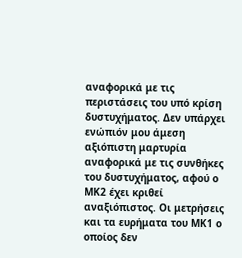αναφορικά με τις περιστάσεις του υπό κρίση δυστυχήματος. Δεν υπάρχει ενώπιόν μου άμεση αξιόπιστη μαρτυρία αναφορικά με τις συνθήκες του δυστυχήματος, αφού ο ΜΚ2 έχει κριθεί αναξιόπιστος. Οι μετρήσεις και τα ευρήματα του ΜΚ1 ο οποίος δεν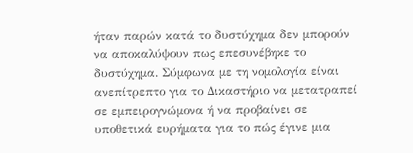ήταν παρών κατά το δυστύχημα δεν μπορούν να αποκαλύψουν πως επεσυνέβηκε το δυστύχημα. Σύμφωνα με τη νομολογία είναι ανεπίτρεπτο για το Δικαστήριο να μετατραπεί σε εμπειρογνώμονα ή να προβαίνει σε υποθετικά ευρήματα για το πώς έγινε μια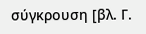σύγκρουση [βλ. Γ.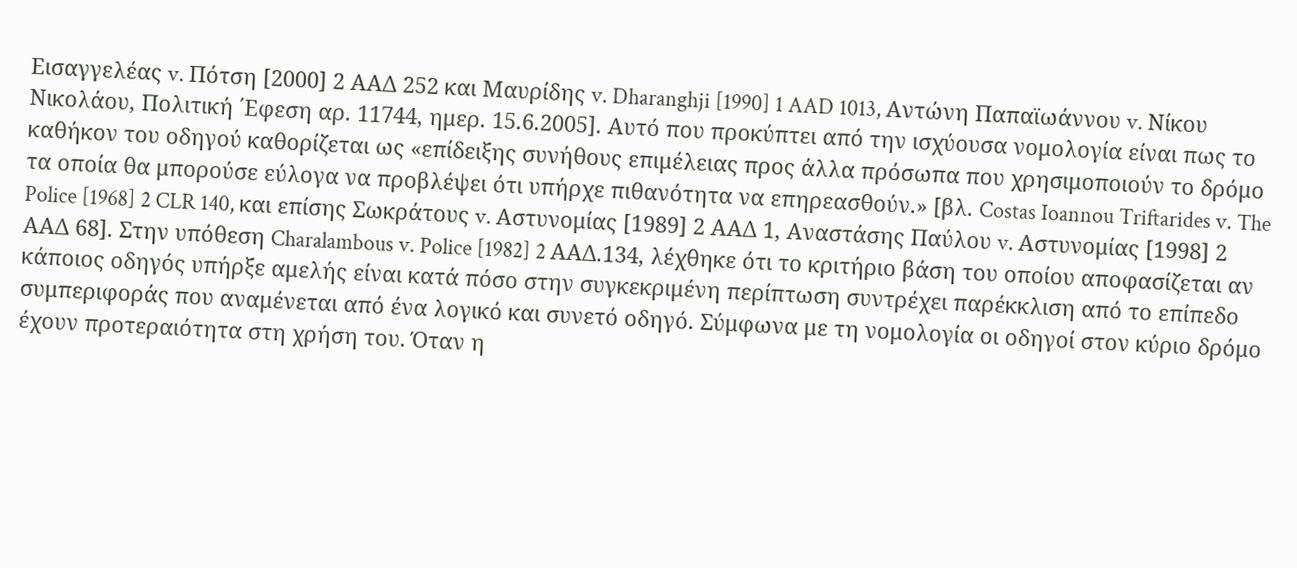Εισαγγελέας v. Πότση [2000] 2 ΑΑΔ 252 και Μαυρίδης v. Dharanghji [1990] 1 AAD 1013, Aντώνη Παπαϊωάννου v. Νίκου Νικολάου, Πολιτική ΄Εφεση αρ. 11744, ημερ. 15.6.2005]. Αυτό που προκύπτει από την ισχύουσα νομολογία είναι πως το καθήκον του οδηγού καθορίζεται ως «επίδειξης συνήθους επιμέλειας προς άλλα πρόσωπα που χρησιμοποιούν το δρόμο τα οποία θα μπορούσε εύλογα να προβλέψει ότι υπήρχε πιθανότητα να επηρεασθούν.» [βλ. Costas Ioannou Triftarides v. The Police [1968] 2 CLR 140, και επίσης Σωκράτους v. Aστυνομίας [1989] 2 ΑΑΔ 1, Αναστάσης Παύλου v. Αστυνομίας [1998] 2 ΑΑΔ 68]. Στην υπόθεση Charalambous v. Police [1982] 2 AAΔ.134, λέχθηκε ότι το κριτήριο βάση του οποίου αποφασίζεται αν κάποιος οδηγός υπήρξε αμελής είναι κατά πόσο στην συγκεκριμένη περίπτωση συντρέχει παρέκκλιση από το επίπεδο συμπεριφοράς που αναμένεται από ένα λογικό και συνετό οδηγό. Σύμφωνα με τη νομολογία οι οδηγοί στον κύριο δρόμο έχουν προτεραιότητα στη χρήση του. Όταν η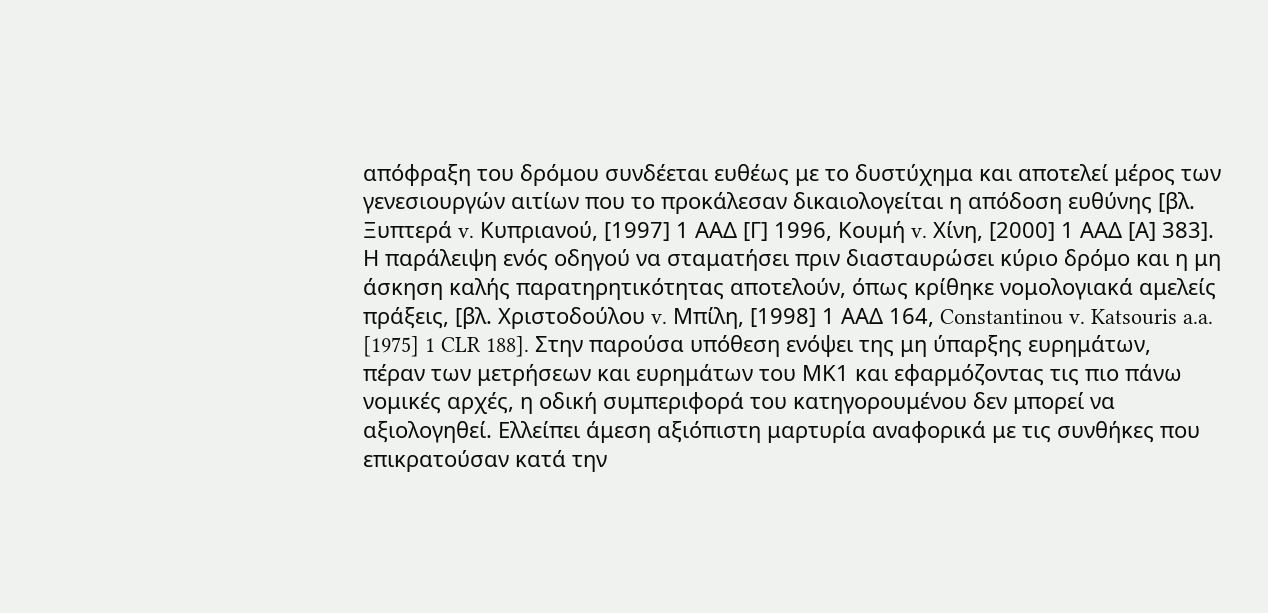απόφραξη του δρόμου συνδέεται ευθέως με το δυστύχημα και αποτελεί μέρος των γενεσιουργών αιτίων που το προκάλεσαν δικαιολογείται η απόδοση ευθύνης [βλ. Ξυπτερά v. Κυπριανού, [1997] 1 ΑΑΔ [Γ] 1996, Κουμή v. Χίνη, [2000] 1 ΑΑΔ [Α] 383]. Η παράλειψη ενός οδηγού να σταματήσει πριν διασταυρώσει κύριο δρόμο και η μη άσκηση καλής παρατηρητικότητας αποτελούν, όπως κρίθηκε νομολογιακά αμελείς πράξεις, [βλ. Χριστοδούλου v. Μπίλη, [1998] 1 ΑΑΔ 164, Constantinou v. Katsouris a.a. [1975] 1 CLR 188]. Στην παρούσα υπόθεση ενόψει της μη ύπαρξης ευρημάτων, πέραν των μετρήσεων και ευρημάτων του ΜΚ1 και εφαρμόζοντας τις πιο πάνω νομικές αρχές, η οδική συμπεριφορά του κατηγορουμένου δεν μπορεί να αξιολογηθεί. Ελλείπει άμεση αξιόπιστη μαρτυρία αναφορικά με τις συνθήκες που επικρατούσαν κατά την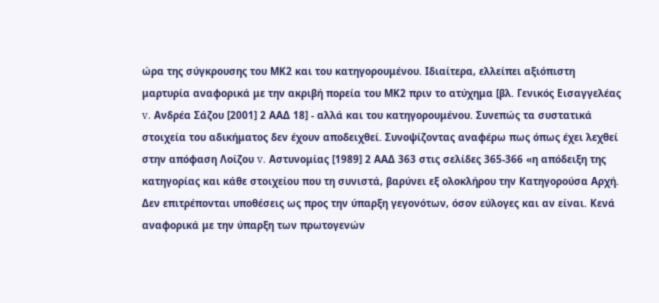ώρα της σύγκρουσης του ΜΚ2 και του κατηγορουμένου. Ιδιαίτερα, ελλείπει αξιόπιστη μαρτυρία αναφορικά με την ακριβή πορεία του ΜΚ2 πριν το ατύχημα [βλ. Γενικός Εισαγγελέας v. Ανδρέα Σάζου [2001] 2 ΑΑΔ 18] - αλλά και του κατηγορουμένου. Συνεπώς τα συστατικά στοιχεία του αδικήματος δεν έχουν αποδειχθεί. Συνοψίζοντας αναφέρω πως όπως έχει λεχθεί στην απόφαση Λοίζου v. Αστυνομίας [1989] 2 ΑΑΔ 363 στις σελίδες 365-366 «η απόδειξη της κατηγορίας και κάθε στοιχείου που τη συνιστά, βαρύνει εξ ολοκλήρου την Κατηγορούσα Αρχή. Δεν επιτρέπονται υποθέσεις ως προς την ύπαρξη γεγονότων, όσον εύλογες και αν είναι. Κενά αναφορικά με την ύπαρξη των πρωτογενών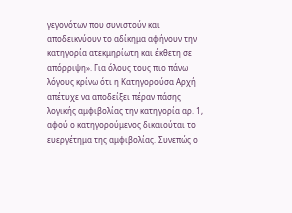γεγονότων που συνιστούν και αποδεικνύουν το αδίκημα αφήνουν την κατηγορία ατεκμηρίωτη και έκθετη σε απόρριψη». Για όλους τους πιο πάνω λόγους κρίνω ότι η Κατηγορούσα Αρχή απέτυχε να αποδείξει πέραν πάσης λογικής αμφιβολίας την κατηγορία αρ. 1, αφού ο κατηγορούμενος δικαιούται το ευεργέτημα της αμφιβολίας. Συνεπώς ο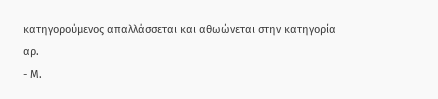κατηγορούμενος απαλλάσσεται και αθωώνεται στην κατηγορία αρ.
- Μ.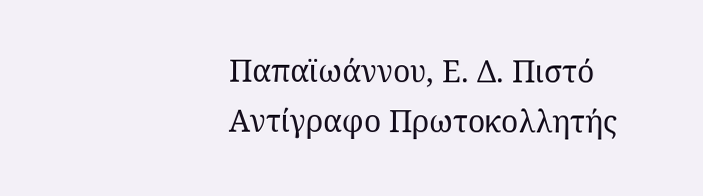Παπαϊωάννου, Ε. Δ. Πιστό Αντίγραφο Πρωτοκολλητής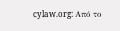cylaw.org: Από το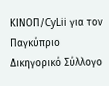ΚΙΝOΠ/CyLii για τον Παγκύπριο Δικηγορικό Σύλλογο